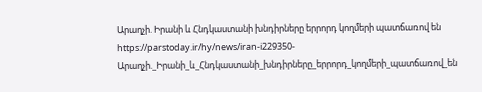Արաղչի. Իրանի և Հնդկաստանի խնդիրները երրորդ կողմերի պատճառով են
https://parstoday.ir/hy/news/iran-i229350-Արաղչի._Իրանի_և_Հնդկաստանի_խնդիրները_երրորդ_կողմերի_պատճառով_են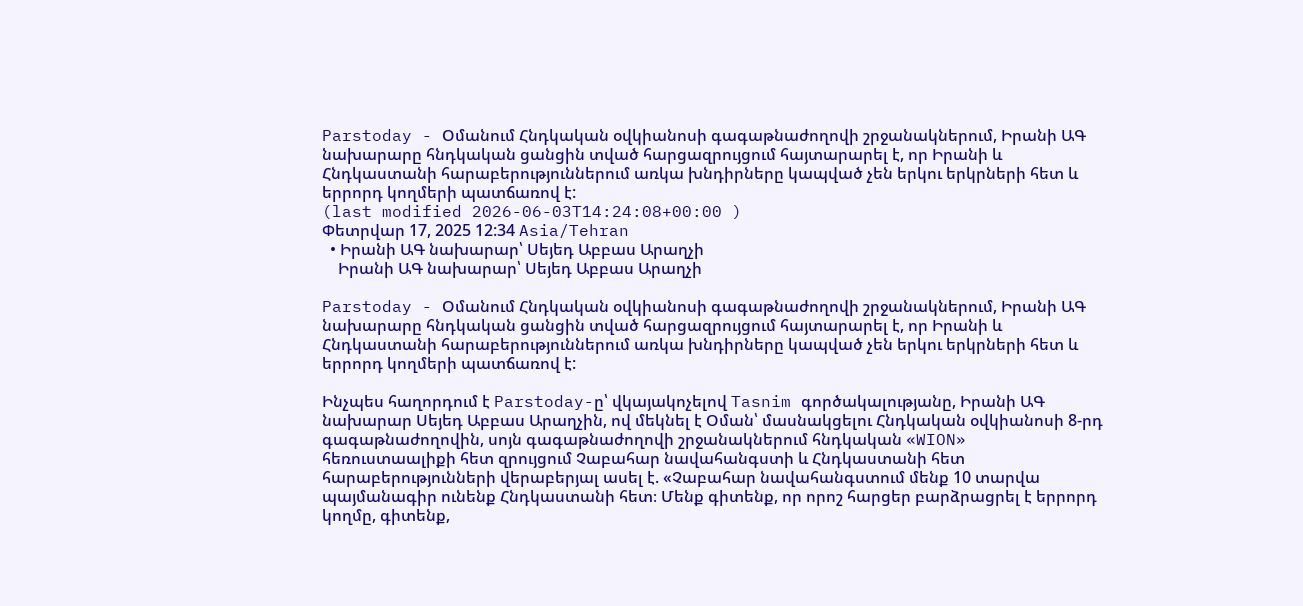Parstoday - Օմանում Հնդկական օվկիանոսի գագաթնաժողովի շրջանակներում, Իրանի ԱԳ նախարարը հնդկական ցանցին տված հարցազրույցում հայտարարել է, որ Իրանի և Հնդկաստանի հարաբերություններում առկա խնդիրները կապված չեն երկու երկրների հետ և երրորդ կողմերի պատճառով է:
(last modified 2026-06-03T14:24:08+00:00 )
Փետրվար 17, 2025 12:34 Asia/Tehran
  • Իրանի ԱԳ նախարար՝ Սեյեդ Աբբաս Արաղչի
    Իրանի ԱԳ նախարար՝ Սեյեդ Աբբաս Արաղչի

Parstoday - Օմանում Հնդկական օվկիանոսի գագաթնաժողովի շրջանակներում, Իրանի ԱԳ նախարարը հնդկական ցանցին տված հարցազրույցում հայտարարել է, որ Իրանի և Հնդկաստանի հարաբերություններում առկա խնդիրները կապված չեն երկու երկրների հետ և երրորդ կողմերի պատճառով է:

Ինչպես հաղորդում է Parstoday-ը՝ վկայակոչելով Tasnim գործակալությանը, Իրանի ԱԳ նախարար Սեյեդ Աբբաս Արաղչին, ով մեկնել է Օման՝ մասնակցելու Հնդկական օվկիանոսի 8-րդ գագաթնաժողովին, սոյն գագաթնաժողովի շրջանակներում հնդկական «WION» հեռուստաալիքի հետ զրույցում Չաբահար նավահանգստի և Հնդկաստանի հետ հարաբերությունների վերաբերյալ ասել է. «Չաբահար նավահանգստում մենք 10 տարվա պայմանագիր ունենք Հնդկաստանի հետ։ Մենք գիտենք, որ որոշ հարցեր բարձրացրել է երրորդ կողմը, գիտենք,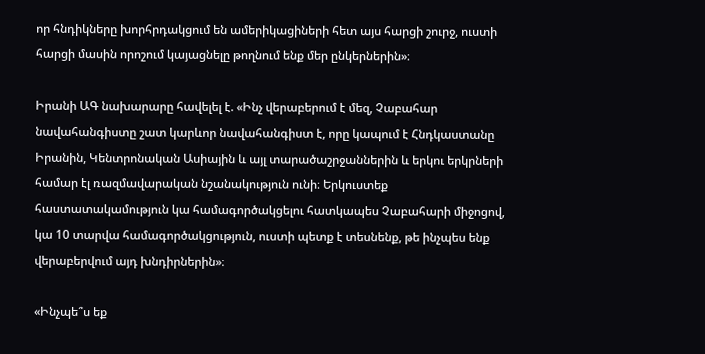որ հնդիկները խորհրդակցում են ամերիկացիների հետ այս հարցի շուրջ, ուստի հարցի մասին որոշում կայացնելը թողնում ենք մեր ընկերներին»։

Իրանի ԱԳ նախարարը հավելել է. «Ինչ վերաբերում է մեզ, Չաբահար նավահանգիստը շատ կարևոր նավահանգիստ է, որը կապում է Հնդկաստանը Իրանին, Կենտրոնական Ասիային և այլ տարածաշրջաններին և երկու երկրների համար էլ ռազմավարական նշանակություն ունի։ Երկուստեք հաստատակամություն կա համագործակցելու հատկապես Չաբահարի միջոցով, կա 10 տարվա համագործակցություն, ուստի պետք է տեսնենք, թե ինչպես ենք վերաբերվում այդ խնդիրներին»։

«Ինչպե՞ս եք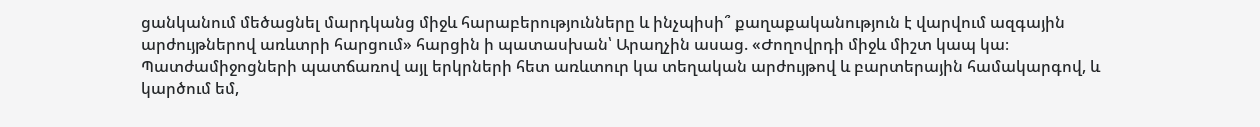ցանկանում մեծացնել մարդկանց միջև հարաբերությունները և ինչպիսի՞ քաղաքականություն է վարվում ազգային արժույթներով առևտրի հարցում» հարցին ի պատասխան՝ Արաղչին ասաց. «Ժողովրդի միջև միշտ կապ կա։ Պատժամիջոցների պատճառով այլ երկրների հետ առևտուր կա տեղական արժույթով և բարտերային համակարգով, և կարծում եմ,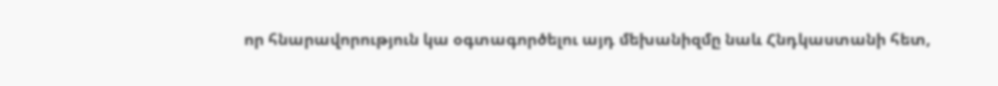որ հնարավորություն կա օգտագործելու այդ մեխանիզմը նաև Հնդկաստանի հետ,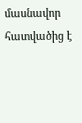մասնավոր հատվածից է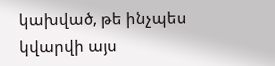կախված, թե ինչպես կվարվի այս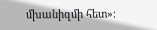մխանիզմի հետ»։